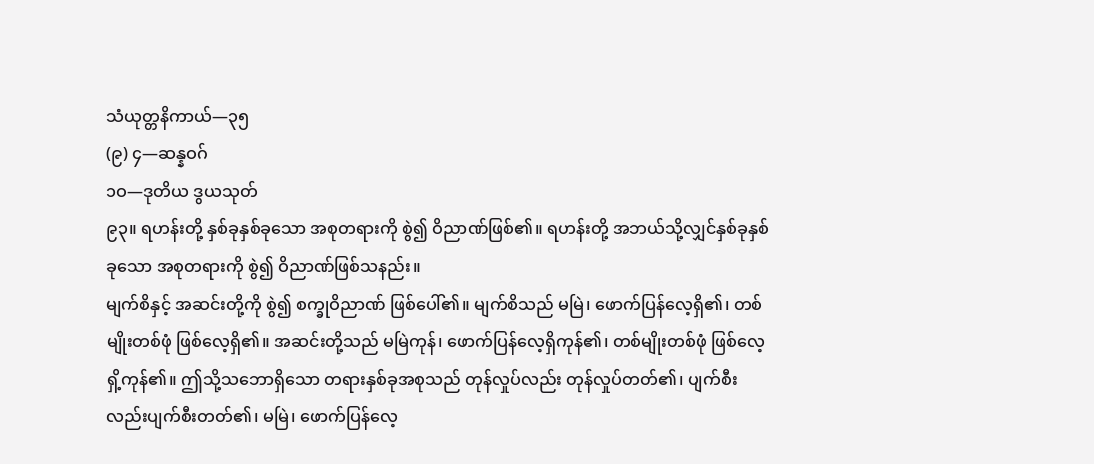သံယုတ္တနိကာယ်—၃၅
(၉) ၄—ဆန္နဝဂ်
၁ဝ—ဒုတိယ ဒွယသုတ်
၉၃။ ရဟန်းတို့ နှစ်ခုနှစ်ခုသော အစုတရားကို စွဲ၍ ဝိညာဏ်ဖြစ်၏။ ရဟန်းတို့ အဘယ်သို့လျှင်နှစ်ခုနှစ်ခုသော အစုတရားကို စွဲ၍ ဝိညာဏ်ဖြစ်သနည်း။
မျက်စိနှင့် အဆင်းတို့ကို စွဲ၍ စက္ခုဝိညာဏ် ဖြစ်ပေါ်၏။ မျက်စိသည် မမြဲ၊ ဖောက်ပြန်လေ့ရှိ၏၊ တစ်မျိုးတစ်ဖုံ ဖြစ်လေ့ရှိ၏။ အဆင်းတို့သည် မမြဲကုန်၊ ဖောက်ပြန်လေ့ရှိကုန်၏၊ တစ်မျိုးတစ်ဖုံ ဖြစ်လေ့ရှိ့ကုန်၏။ ဤသို့သဘောရှိသော တရားနှစ်ခုအစုသည် တုန်လှုပ်လည်း တုန်လှုပ်တတ်၏၊ ပျက်စီးလည်းပျက်စီးတတ်၏၊ မမြဲ၊ ဖောက်ပြန်လေ့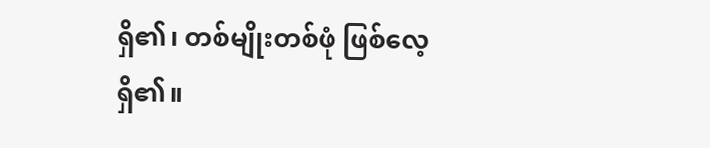ရှိ၏၊ တစ်မျိုးတစ်ဖုံ ဖြစ်လေ့ရှိ၏။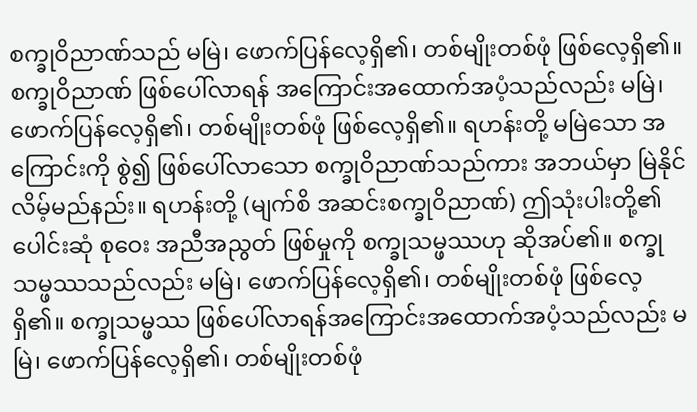စက္ခုဝိညာဏ်သည် မမြဲ၊ ဖောက်ပြန်လေ့ရှိ၏၊ တစ်မျိုးတစ်ဖုံ ဖြစ်လေ့ရှိ၏။ စက္ခုဝိညာဏ် ဖြစ်ပေါ်လာရန် အကြောင်းအထောက်အပံ့သည်လည်း မမြဲ၊ ဖောက်ပြန်လေ့ရှိ၏၊ တစ်မျိုးတစ်ဖုံ ဖြစ်လေ့ရှိ၏။ ရဟန်းတို့ မမြဲသော အကြောင်းကို စွဲ၍ ဖြစ်ပေါ်လာသော စက္ခုဝိညာဏ်သည်ကား အဘယ်မှာ မြဲနိုင်လိမ့်မည်နည်း။ ရဟန်းတို့ (မျက်စိ အဆင်းစက္ခုဝိညာဏ်) ဤသုံးပါးတို့၏ ပေါင်းဆုံ စုဝေး အညီအညွတ် ဖြစ်မှုကို စက္ခုသမ္ဖဿဟု ဆိုအပ်၏။ စက္ခုသမ္ဖဿသည်လည်း မမြဲ၊ ဖောက်ပြန်လေ့ရှိ၏၊ တစ်မျိုးတစ်ဖုံ ဖြစ်လေ့ရှိ၏။ စက္ခုသမ္ဖဿ ဖြစ်ပေါ်လာရန်အကြောင်းအထောက်အပံ့သည်လည်း မမြဲ၊ ဖောက်ပြန်လေ့ရှိ၏၊ တစ်မျိုးတစ်ဖုံ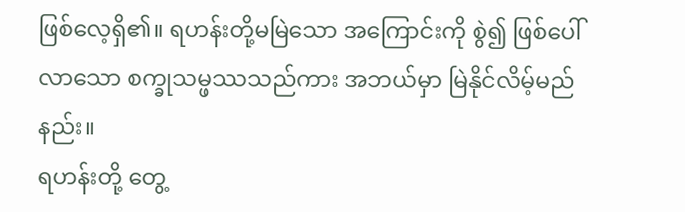ဖြစ်လေ့ရှိ၏။ ရဟန်းတို့မမြဲသော အကြောင်းကို စွဲ၍ ဖြစ်ပေါ်လာသော စက္ခုသမ္ဖဿသည်ကား အဘယ်မှာ မြဲနိုင်လိမ့်မည်နည်း။
ရဟန်းတို့ တွေ့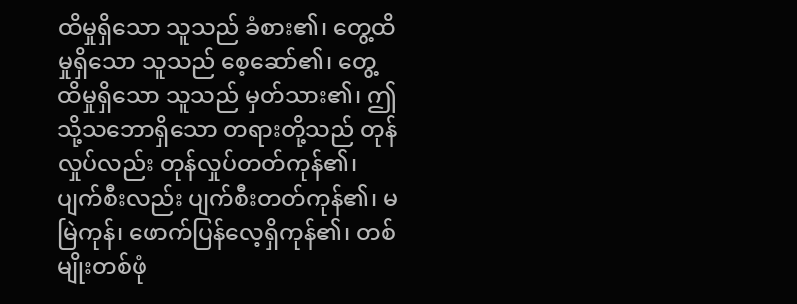ထိမှုရှိသော သူသည် ခံစား၏၊ တွေ့ထိမှုရှိသော သူသည် စေ့ဆော်၏၊ တွေ့ထိမှုရှိသော သူသည် မှတ်သား၏၊ ဤသို့သဘောရှိသော တရားတို့သည် တုန်လှုပ်လည်း တုန်လှုပ်တတ်ကုန်၏၊ ပျက်စီးလည်း ပျက်စီးတတ်ကုန်၏၊ မမြဲကုန်၊ ဖောက်ပြန်လေ့ရှိကုန်၏၊ တစ်မျိုးတစ်ဖုံ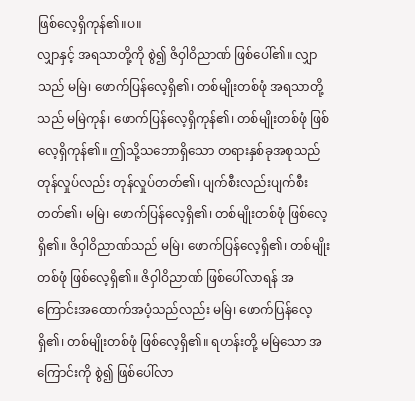ဖြစ်လေ့ရှိကုန်၏။ပ။
လျှာနှင့် အရသာတို့ကို စွဲ၍ ဇိဝှါဝိညာဏ် ဖြစ်ပေါ်၏။ လျှာသည် မမြဲ၊ ဖောက်ပြန်လေ့ရှိ၏၊ တစ်မျိုးတစ်ဖုံ အရသာတို့သည် မမြဲကုန်၊ ဖောက်ပြန်လေ့ရှိကုန်၏၊ တစ်မျိုးတစ်ဖုံ ဖြစ်လေ့ရှိကုန်၏။ ဤသို့သဘောရှိသော တရားနှစ်ခုအစုသည် တုန်လှုပ်လည်း တုန်လှုပ်တတ်၏၊ ပျက်စီးလည်းပျက်စီးတတ်၏၊ မမြဲ၊ ဖောက်ပြန်လေ့ရှိ၏၊ တစ်မျိုးတစ်ဖုံ ဖြစ်လေ့ရှိ၏။ ဇိဝှါဝိညာဏ်သည် မမြဲ၊ ဖောက်ပြန်လေ့ရှိ၏၊ တစ်မျိုးတစ်ဖုံ ဖြစ်လေ့ရှိ၏။ ဇိဝှါဝိညာဏ် ဖြစ်ပေါ်လာရန် အကြောင်းအထောက်အပံ့သည်လည်း မမြဲ၊ ဖောက်ပြန်လေ့ရှိ၏၊ တစ်မျိုးတစ်ဖုံ ဖြစ်လေ့ရှိ၏။ ရဟန်းတို့ မမြဲသော အကြောင်းကို စွဲ၍ ဖြစ်ပေါ်လာ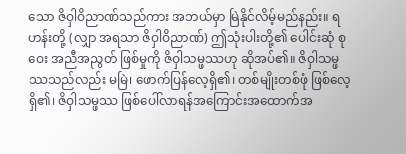သော ဇိဝှါဝိညာဏ်သည်ကား အဘယ်မှာ မြဲနိုင်လိမ့်မည်နည်း။ ရဟန်းတို့ (လျှာ အရသာ ဇိဝှါဝိညာဏ်) ဤသုံးပါးတို့၏ ပေါင်းဆုံ စုဝေး အညီအညွတ် ဖြစ်မှုကို ဇိဝှါသမ္ဖဿဟု ဆိုအပ်၏။ ဇိဝှါသမ္ဖဿသည်လည်း မမြဲ၊ ဖောက်ပြန်လေ့ရှိ၏၊ တစ်မျိုးတစ်ဖုံ ဖြစ်လေ့ရှိ၏၊ ဇိဝှါသမ္ဖဿ ဖြစ်ပေါ်လာရန်အကြောင်းအထောက်အ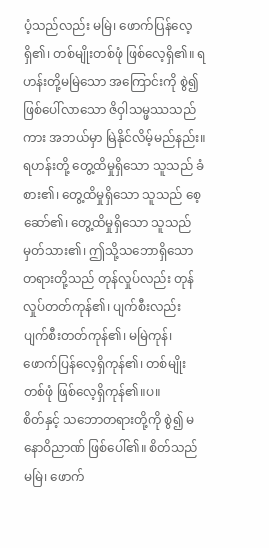ပံ့သည်လည်း မမြဲ၊ ဖောက်ပြန်လေ့ ရှိ၏၊ တစ်မျိုးတစ်ဖုံ ဖြစ်လေ့ရှိ၏။ ရဟန်းတို့မမြဲသော အကြောင်းကို စွဲ၍ ဖြစ်ပေါ်လာသော ဇိဝှါသမ္ဖဿသည်ကား အဘယ်မှာ မြဲနိုင်လိမ့်မည်နည်း။
ရဟန်းတို့ တွေ့ထိမှုရှိသော သူသည် ခံစား၏၊ တွေ့ထိမှုရှိသော သူသည် စေ့ဆော်၏၊ တွေ့ထိမှုရှိသော သူသည် မှတ်သား၏၊ ဤသို့သဘောရှိသော တရားတို့သည် တုန်လှုပ်လည်း တုန်လှုပ်တတ်ကုန်၏၊ ပျက်စီးလည်း ပျက်စီးတတ်ကုန်၏၊ မမြဲကုန်၊ ဖောက်ပြန်လေ့ရှိကုန်၏၊ တစ်မျိုးတစ်ဖုံ ဖြစ်လေ့ရှိကုန်၏။ပ။
စိတ်နှင့် သဘောတရားတို့ကို စွဲ၍ မနောဝိညာဏ် ဖြစ်ပေါ်၏။ စိတ်သည် မမြဲ၊ ဖောက်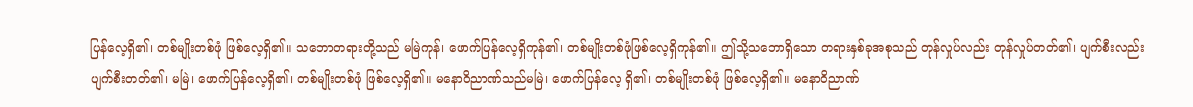ပြန်လေ့ရှိ၏၊ တစ်မျိုးတစ်ဖုံ ဖြစ်လေ့ရှိ၏။ သဘောတရားတို့သည် မမြဲကုန်၊ ဖောက်ပြန်လေ့ရှိကုန်၏၊ တစ်မျိုးတစ်ဖုံဖြစ်လေ့ရှိကုန်၏။ ဤသို့သဘောရှိသော တရားနှစ်ခုအစုသည် တုန်လှုပ်လည်း တုန်လှုပ်တတ်၏၊ ပျက်စီးလည်း ပျက်စီးတတ်၏၊ မမြဲ၊ ဖောက်ပြန်လေ့ရှိ၏၊ တစ်မျိုးတစ်ဖုံ ဖြစ်လေ့ရှိ၏။ မနောဝိညာဏ်သည်မမြဲ၊ ဖောက်ပြန်လေ့ ရှိ၏၊ တစ်မျိုးတစ်ဖုံ ဖြစ်လေ့ရှိ၏။ မနောဝိညာဏ်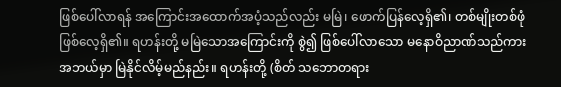ဖြစ်ပေါ်လာရန် အကြောင်းအထောက်အပံ့သည်လည်း မမြဲ၊ ဖောက်ပြန်လေ့ရှိ၏၊ တစ်မျိုးတစ်ဖုံ ဖြစ်လေ့ရှိ၏။ ရဟန်းတို့ မမြဲသောအကြောင်းကို စွဲ၍ ဖြစ်ပေါ်လာသော မနောဝိညာဏ်သည်ကား အဘယ်မှာ မြဲနိုင်လိမ့်မည်နည်း။ ရဟန်းတို့ (စိတ် သဘောတရား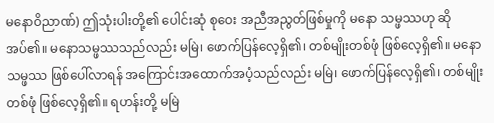မနောဝိညာဏ်) ဤသုံးပါးတို့၏ ပေါင်းဆုံ စုဝေး အညီအညွတ်ဖြစ်မှုကို မနော သမ္ဖဿဟု ဆိုအပ်၏။ မနောသမ္ဖဿသည်လည်း မမြဲ၊ ဖောက်ပြန်လေ့ရှိ၏၊ တစ်မျိုးတစ်ဖုံ ဖြစ်လေ့ရှိ၏။ မနောသမ္ဖဿ ဖြစ်ပေါ်လာရန် အကြောင်းအထောက်အပံ့သည်လည်း မမြဲ၊ ဖောက်ပြန်လေ့ရှိ၏၊ တစ်မျိုး တစ်ဖုံ ဖြစ်လေ့ရှိ၏။ ရဟန်းတို့ မမြဲ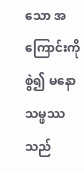သော အကြောင်းကို စွဲ၍ မနောသမ္ဖဿသည်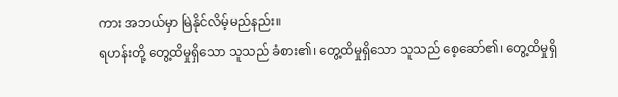ကား အဘယ်မှာ မြဲနိုင်လိမ့်မည်နည်း။
ရဟန်းတို့ တွေ့ထိမှုရှိသော သူသည် ခံစား၏၊ တွေ့ထိမှုရှိသော သူသည် စေ့ဆော်၏၊ တွေ့ထိမှုရှိ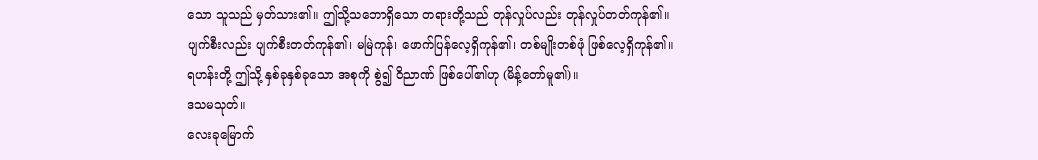သော သူသည် မှတ်သား၏။ ဤသို့သဘောရှိသော တရားတို့သည် တုန်လှုပ်လည်း တုန်လှုပ်တတ်ကုန်၏။
ပျက်စီးလည်း ပျက်စီးတတ်ကုန်၏၊ မမြဲကုန်၊ ဖောက်ပြန်လေ့ရှိကုန်၏၊ တစ်မျိုးတစ်ဖုံ ဖြစ်လေ့ရှိကုန်၏။
ရဟန်းတို့ ဤသို့ နှစ်ခုနှစ်ခုသော အစုကို စွဲ၍ ဝိညာဏ် ဖြစ်ပေါ်၏ဟု (မိန့်တော်မူ၏)။
ဒသမသုတ်။
လေးခုမြောက်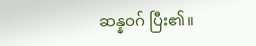ဆန္နဝဂ် ပြီး၏။